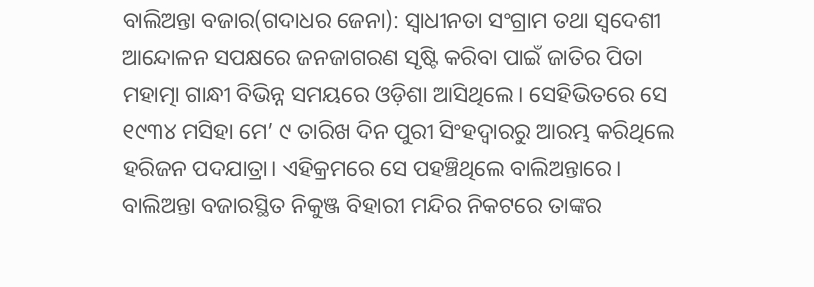ବାଲିଅନ୍ତା ବଜାର(ଗଦାଧର ଜେନା): ସ୍ବାଧୀନତା ସଂଗ୍ରାମ ତଥା ସ୍ୱଦେଶୀ ଆନ୍ଦୋଳନ ସପକ୍ଷରେ ଜନଜାଗରଣ ସୃଷ୍ଟି କରିବା ପାଇଁ ଜାତିର ପିତା ମହାତ୍ମା ଗାନ୍ଧୀ ବିଭିନ୍ନ ସମୟରେ ଓଡ଼ିଶା ଆସିଥିଲେ। ସେହିଭିତରେ ସେ ୧୯୩୪ ମସିହା ମେ’ ୯ ତାରିଖ ଦିନ ପୁରୀ ସିଂହଦ୍ୱାରରୁ ଆରମ୍ଭ କରିଥିଲେ ହରିଜନ ପଦଯାତ୍ରା। ଏହିକ୍ରମରେ ସେ ପହଞ୍ଚିଥିଲେ ବାଲିଅନ୍ତାରେ। ବାଲିଅନ୍ତା ବଜାରସ୍ଥିତ ନିକୁଞ୍ଜ ବିହାରୀ ମନ୍ଦିର ନିକଟରେ ତାଙ୍କର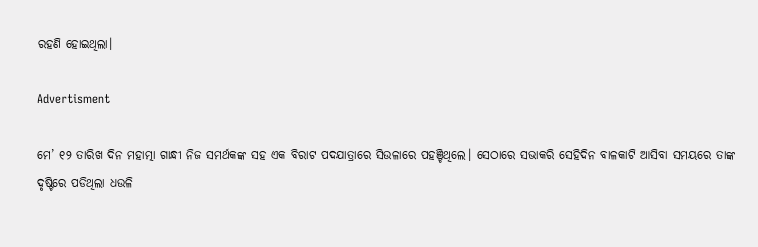ରହଣି ହୋଇଥିଲା।

Advertisment

ମେ’ ୧୨ ତାରିଖ ଦିନ ମହାତ୍ମା ଗାନ୍ଧୀ ନିଜ ସମର୍ଥକଙ୍କ ସହ ଏକ ବିରାଟ ପଦଯାତ୍ରାରେ ସିଉଳାରେ ପହଞ୍ଚିଥିଲେ। ସେଠାରେ ସଭାକରି ସେହିଦିନ ବାଳକାଟି ଆସିବା ସମୟରେ ତାଙ୍କ ଦୃଷ୍ଟିରେ ପଡିଥିଲା ଧଉଳି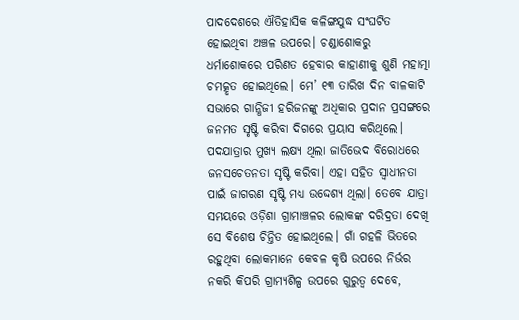ପାଦଦେଶରେ ଐତିହାସିକ କଳିଙ୍ଗଯୁଦ୍ଧ ସଂଘଟିତ ହୋଇଥିବା ଅଞ୍ଚଳ ଉପରେ। ଚଣ୍ଡାଶୋକରୁ ଧର୍ମାଶୋକରେ ପରିଣତ ହେବାର କାହାଣୀକୁ ଶୁଣି ମହାତ୍ମା ଚମତ୍କୃତ ହୋଇଥିଲେ। ମେ’ ୧୩ ତାରିଖ ଦିନ ବାଳକାଟି ସଭାରେ ଗାନ୍ଧିଜୀ ହରିଜନଙ୍କୁ ଅଧିକାର ପ୍ରଦାନ ପ୍ରସଙ୍ଗରେ ଜନମତ ସୃଷ୍ଟି କରିବା ଦିଗରେ ପ୍ରୟାସ କରିଥିଲେ। ପଦଯାତ୍ରାର ମୁଖ୍ୟ ଲକ୍ଷ୍ୟ ଥିଲା ଜାତିଭେଦ ବିରୋଧରେ ଜନସଚେତନତା ସୃଷ୍ଟି କରିବା। ଏହା ସହିତ ସ୍ବାଧୀନତା ପାଇଁ ଜାଗରଣ ସୃଷ୍ଟି ମଧ୍ୟ ଉଦ୍ଦେଶ୍ୟ ଥିଲା। ତେବେ ଯାତ୍ରା ସମୟରେ ଓଡ଼ିଶା ଗ୍ରାମାଞ୍ଚଳର ଲୋକଙ୍କ ଦରିଦ୍ରତା ଦେଖି ସେ ବିଶେଷ ଚିନ୍ତିତ ହୋଇଥିଲେ। ଗାଁ ଗହଳି ଭିତରେ ରହୁଥିବା ଲୋକମାନେ କେବଳ କୃଷି ଉପରେ ନିର୍ଭର ନକରି କିପରି ଗ୍ରାମ୍ୟଶିଳ୍ପ ଉପରେ ଗୁରୁତ୍ବ ଦେବେ,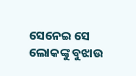ସେନେଇ ସେ ଲୋକଙ୍କୁ ବୁଝାଉ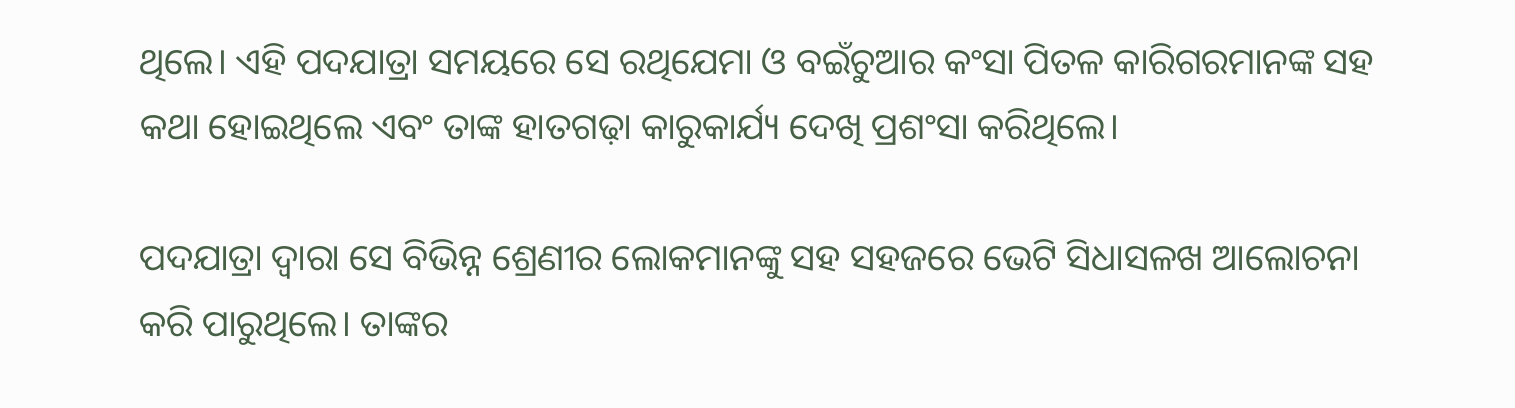ଥିଲେ। ଏହି ପଦଯାତ୍ରା ସମୟରେ ସେ ରଥିଯେମା ଓ ବଇଁଚୁଆର କଂସା ପିତଳ କାରିଗରମାନଙ୍କ ସହ କଥା ହୋଇଥିଲେ ଏବଂ ତାଙ୍କ ହାତଗଢ଼ା କାରୁକାର୍ଯ୍ୟ ଦେଖି ପ୍ରଶଂସା କରିଥିଲେ।

ପଦଯାତ୍ରା ଦ୍ୱାରା ସେ ବିଭିନ୍ନ ଶ୍ରେଣୀର ଲୋକମାନଙ୍କୁ ସହ ସହଜରେ ଭେଟି ସିଧାସଳଖ ଆଲୋଚନା କରି ପାରୁଥିଲେ। ତାଙ୍କର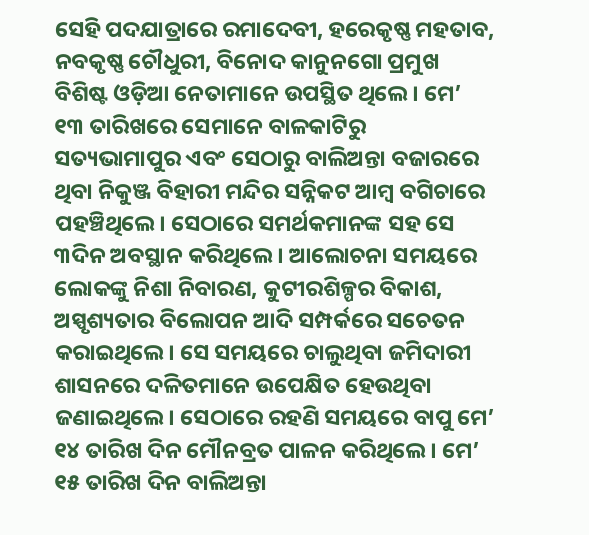ସେହି ପଦଯାତ୍ରାରେ ରମାଦେବୀ, ହରେକୃଷ୍ଣ ମହତାବ, ନବକୃଷ୍ଣ ଚୌଧୁରୀ, ବିନୋଦ କାନୁନଗୋ ପ୍ରମୁଖ ବିଶିଷ୍ଟ ଓଡ଼ିଆ ନେତାମାନେ ଉପସ୍ଥିତ ଥିଲେ। ମେ’ ୧୩ ତାରିଖରେ ସେମାନେ ବାଳକାଟିରୁ ସତ୍ୟଭାମାପୁର ଏବଂ ସେଠାରୁ ବାଲିଅନ୍ତା ବଜାରରେ ଥିବା ନିକୁଞ୍ଜ ବିହାରୀ ମନ୍ଦିର ସନ୍ନିକଟ ଆମ୍ବ ବଗିଚାରେ ପହଞ୍ଚିଥିଲେ। ସେଠାରେ ସମର୍ଥକମାନଙ୍କ ସହ ସେ ୩ଦିନ ଅବସ୍ଥାନ କରିଥିଲେ। ଆଲୋଚନା ସମୟରେ ଲୋକଙ୍କୁ ନିଶା ନିବାରଣ, କୁଟୀରଶିଳ୍ପର ବିକାଶ, ଅସ୍ପୃଶ୍ୟତାର ବିଲୋପନ ଆଦି ସମ୍ପର୍କରେ ସଚେତନ କରାଇଥିଲେ। ସେ ସମୟରେ ଚାଲୁଥିବା ଜମିଦାରୀ ଶାସନରେ ଦଳିତମାନେ ଉପେକ୍ଷିତ ହେଉଥିବା ଜଣାଇଥିଲେ। ସେଠାରେ ରହଣି ସମୟରେ ବାପୁ ମେ’ ୧୪ ତାରିଖ ଦିନ ମୌନବ୍ରତ ପାଳନ କରିଥିଲେ। ମେ’ ୧୫ ତାରିଖ ଦିନ ବାଲିଅନ୍ତା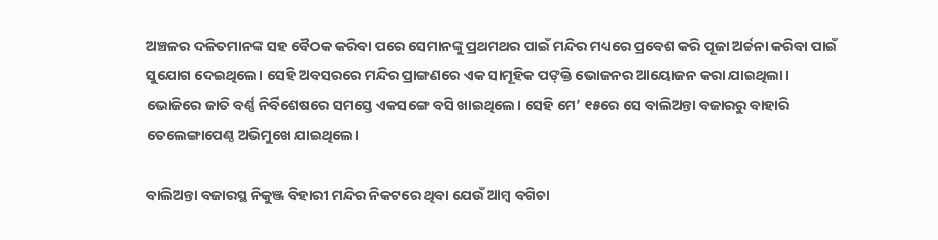ଅଞ୍ଚଳର ଦଳିତମାନଙ୍କ ସହ ବୈଠକ କରିବା ପରେ ସେମାନଙ୍କୁ ପ୍ରଥମଥର ପାଇଁ ମନ୍ଦିର ମଧ୍ୟରେ ପ୍ରବେଶ କରି ପୂଜା ଅର୍ଚ୍ଚନା କରିବା ପାଇଁ ସୁଯୋଗ ଦେଇଥିଲେ। ସେହି ଅବସରରେ ମନ୍ଦିର ପ୍ରାଙ୍ଗଣରେ ଏକ ସାମୂହିକ ପଙ୍‌କ୍ତି ଭୋଜନର ଆୟୋଜନ କରା ଯାଇଥିଲା। ଭୋଜିରେ ଜାତି ବର୍ଣ୍ଣ ନିର୍ବିଶେଷରେ ସମସ୍ତେ ଏକସଙ୍ଗେ ବସି ଖାଇଥିଲେ। ସେହି ମେ’ ୧୫ରେ ସେ ବାଲିଅନ୍ତା ବଜାରରୁ ବାହାରି ତେଲେଙ୍ଗାପେଣ୍ଠ ଅଭିମୁଖେ ଯାଇଥିଲେ।

ବାଲିଅନ୍ତା ବଜାରସ୍ଥ ନିକୁଞ୍ଜ ବିହାରୀ ମନ୍ଦିର ନିକଟରେ ଥିବା ଯେଉଁ ଆମ୍ବ ବଗିଚା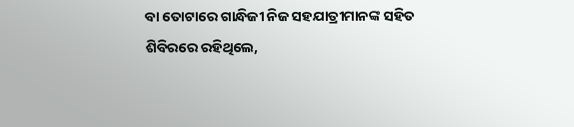ବା ତୋଟାରେ ଗାନ୍ଧିଜୀ ନିଜ ସହଯାତ୍ରୀମାନଙ୍କ ସହିତ ଶିବିରରେ ରହିଥିଲେ,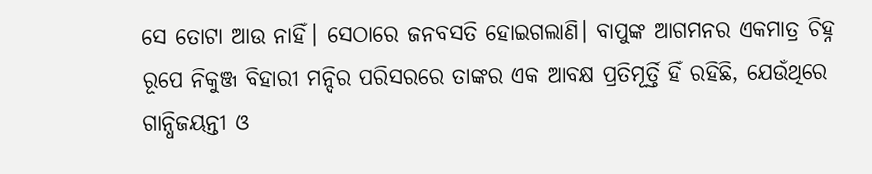ସେ ତୋଟା ଆଉ ନାହିଁ। ସେଠାରେ ଜନବସତି ହୋଇଗଲାଣି। ବାପୁଙ୍କ ଆଗମନର ଏକମାତ୍ର ଚିହ୍ନ ରୂପେ ନିକୁଞ୍ଜ ବିହାରୀ ମନ୍ଦିର ପରିସରରେ ତାଙ୍କର ଏକ ଆବକ୍ଷ ପ୍ରତିମୂର୍ତ୍ତି ହିଁ ରହିଛି, ଯେଉଁଥିରେ ଗାନ୍ଧିଜୟନ୍ତୀ ଓ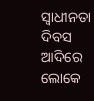ସ୍ବାଧୀନତା ଦିବସ ଆଦିରେ ଲୋକେ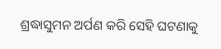ଶ୍ରଦ୍ଧାସୁମନ ଅର୍ପଣ କରି ସେହି ଘଟଣାକୁ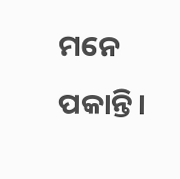ମନେ ପକାନ୍ତି।